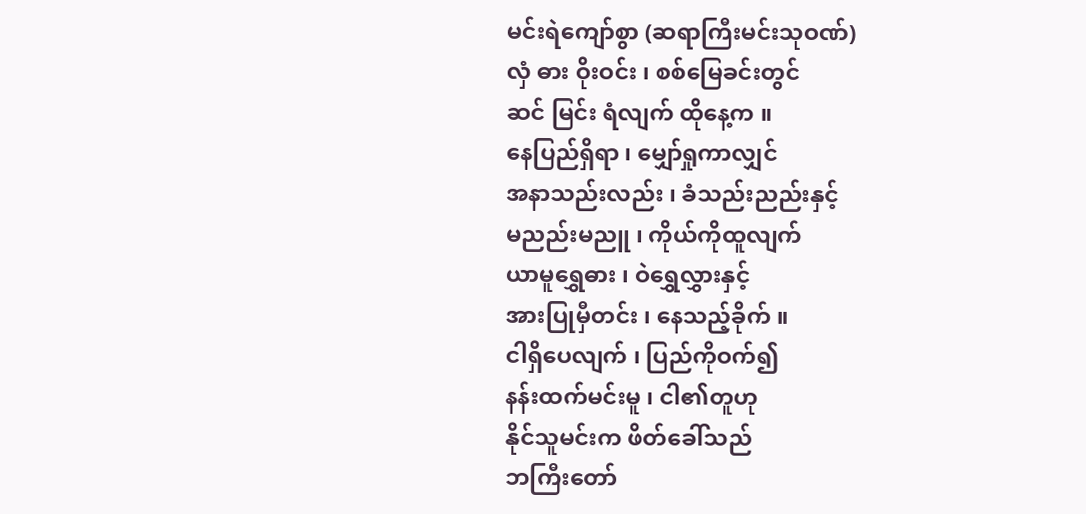မင်းရဲကျော်စွာ (ဆရာကြီးမင်းသုဝဏ်)
လှံ ဓား ဝိုးဝင်း ၊ စစ်မြေခင်းတွင်
ဆင် မြင်း ရံလျက် ထိုနေ့က ။
နေပြည်ရှိရာ ၊ မျှော်ရှုကာလျှင်
အနာသည်းလည်း ၊ ခံသည်းညည်းနှင့်
မညည်းမညူ ၊ ကိုယ်ကိုထူလျက်
ယာမူရွှေဓား ၊ ဝဲရွှေလွှားနှင့်
အားပြုမှီတင်း ၊ နေသည့်ခိုက် ။
ငါရှိပေလျက် ၊ ပြည်ကိုဝက်၍
နန်းထက်မင်းမူ ၊ ငါ၏တူဟု
နိုင်သူမင်းက ဖိတ်ခေါ်သည်
ဘကြီးတော်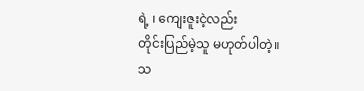ရဲ့ ၊ ကျေးဇူးငဲ့လည်း
တိုင်းပြည်မဲ့သူ မဟုတ်ပါတဲ့။
သ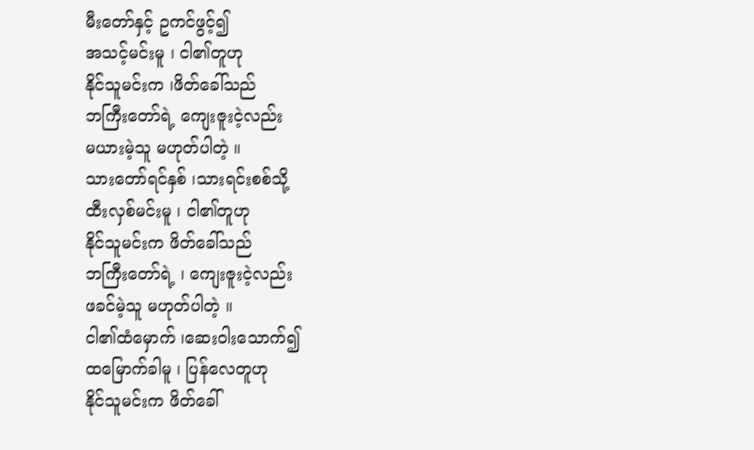မီးတော်နှင့် ဥကင်ဖွင့်၍
အသင့်မင်းမူ ၊ ငါ၏တူဟု
နိုင်သူမင်းက ၊ဖိတ်ခေါ်သည်
ဘကြီးတော်ရဲ့ ကျေးဇူးငဲ့လည်း
မယားမဲ့သူ မဟုတ်ပါတဲ့ ။
သားတော်ရင်နှစ် ၊သားရင်းစစ်သို့
ထီးလှစ်မင်းမူ ၊ ငါ၏တူဟု
နိုင်သူမင်းက ဖိတ်ခေါ်သည်
ဘကြီးတော်ရဲ့ ၊ ကျေးဇူးငဲ့လည်း
ဖခင်မဲ့သူ မဟုတ်ပါတဲ့ ။
ငါ၏ထံမှောက် ၊ဆေးဝါးသောက်၍
ထမြောက်ခါမူ ၊ ပြန်လေတူဟု
နိုင်သူမင်းက ဖိတ်ခေါ်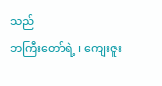သည်
ဘကြီးတော်ရဲ့ ၊ ကျေးဇူး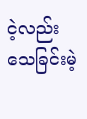ငဲ့လည်း
သေခြင်းမဲ့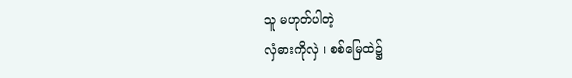သူ မဟုတ်ပါတဲ့
လှံဓားကိုလှဲ ၊ စစ်မြေထဲ၌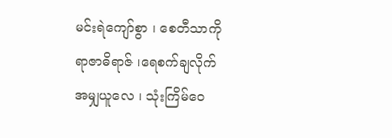မင်းရဲကျော်စွာ ၊ စေတီသာကို
ရာဇာဓိရာဇ် ၊ရေစက်ချလိုက်
အမျှယူလေ ၊ သုံးကြိမ်ဝေ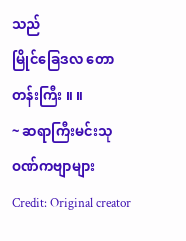သည်
မြိုင်ခြေဒလ တောတန်းကြီး ။ ။
~ ဆရာကြီးမင်းသုဝဏ်ကဗျာများ
Credit: Original creator